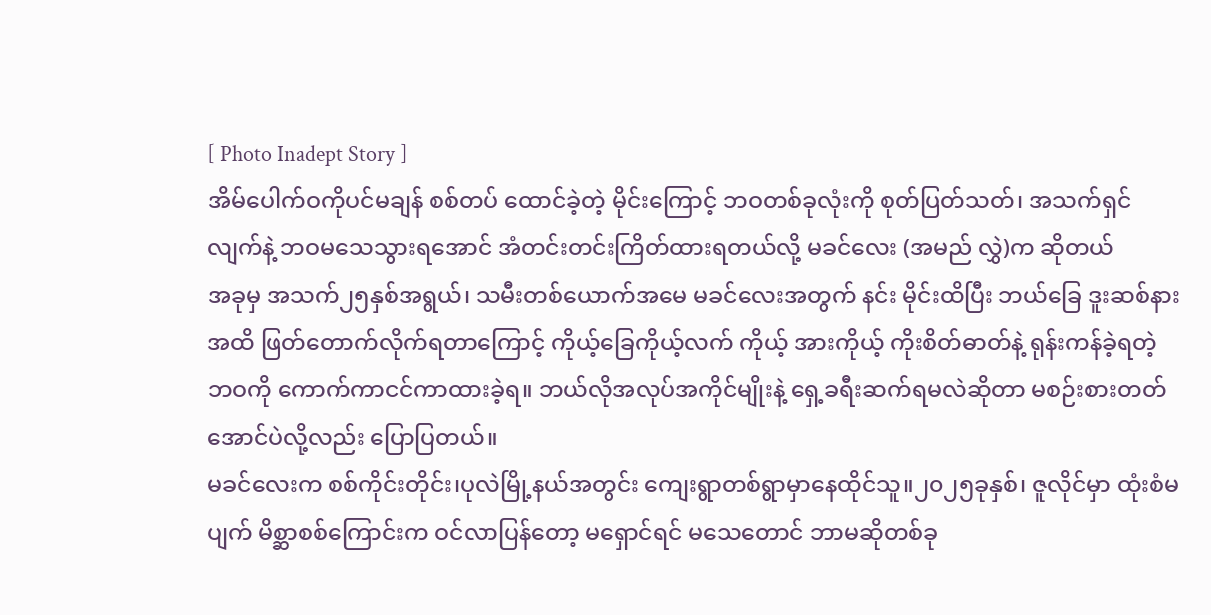[ Photo Inadept Story ]
အိမ်ပေါက်ဝကိုပင်မချန် စစ်တပ် ထောင်ခဲ့တဲ့ မိုင်းကြောင့် ဘဝတစ်ခုလုံးကို စုတ်ပြတ်သတ်၊ အသက်ရှင်လျက်နဲ့ ဘဝမသေသွားရအောင် အံတင်းတင်းကြိတ်ထားရတယ်လို့ မခင်လေး (အမည် လွှဲ)က ဆိုတယ်
အခုမှ အသက်၂၅နှစ်အရွယ်၊ သမီးတစ်ယောက်အမေ မခင်လေးအတွက် နင်း မိုင်းထိပြီး ဘယ်ခြေ ဒူးဆစ်နားအထိ ဖြတ်တောက်လိုက်ရတာကြောင့် ကိုယ့်ခြေကိုယ့်လက် ကိုယ့် အားကိုယ့် ကိုးစိတ်ဓာတ်နဲ့ ရုန်းကန်ခဲ့ရတဲ့ဘဝကို ကောက်ကာငင်ကာထားခဲ့ရ။ ဘယ်လိုအလုပ်အကိုင်မျိုးနဲ့ ရှေ့ခရီးဆက်ရမလဲဆိုတာ မစဉ်းစားတတ်အောင်ပဲလို့လည်း ပြောပြတယ်။
မခင်လေးက စစ်ကိုင်းတိုင်း၊ပုလဲမြို့နယ်အတွင်း ကျေးရွာတစ်ရွာမှာနေထိုင်သူ။၂၀၂၅ခုနှစ်၊ ဇူလိုင်မှာ ထုံးစံမပျက် မိစ္ဆာစစ်ကြောင်းက ဝင်လာပြန်တော့ မရှောင်ရင် မသေတောင် ဘာမဆိုတစ်ခု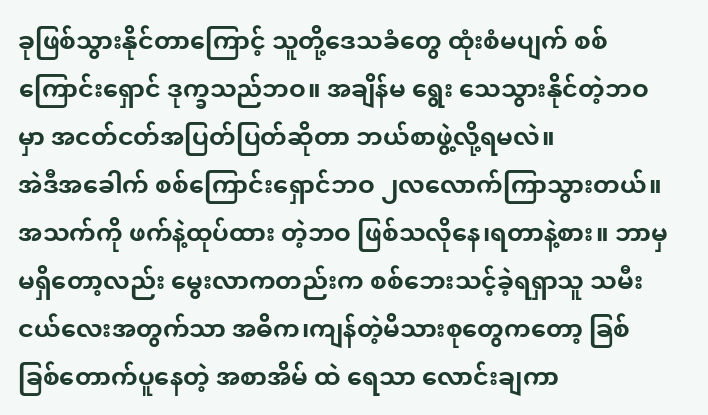ခုဖြစ်သွားနိုင်တာကြောင့် သူတို့ဒေသခံတွေ ထုံးစံမပျက် စစ်ကြောင်းရှောင် ဒုက္ခသည်ဘဝ။ အချိန်မ ရွေး သေသွားနိုင်တဲ့ဘဝမှာ အငတ်ငတ်အပြတ်ပြတ်ဆိုတာ ဘယ်စာဖွဲ့လို့ရမလဲ။
အဲဒီအခေါက် စစ်ကြောင်းရှောင်ဘဝ ၂လလောက်ကြာသွားတယ်။အသက်ကို ဖက်နဲ့ထုပ်ထား တဲ့ဘဝ ဖြစ်သလိုနေ၊ရတာနဲ့စား။ ဘာမှမရှိတော့လည်း မွေးလာကတည်းက စစ်ဘေးသင့်ခဲ့ရရှာသူ သမီးငယ်လေးအတွက်သာ အဓိက၊ကျန်တဲ့မိသားစုတွေကတော့ ခြစ်ခြစ်တောက်ပူနေတဲ့ အစာအိမ် ထဲ ရေသာ လောင်းချကာ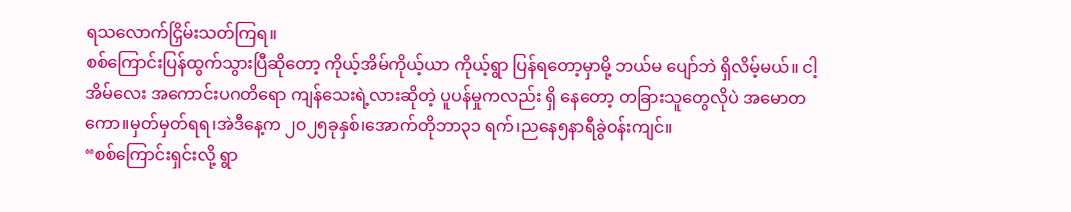ရသလောက်ငြှိမ်းသတ်ကြရ။
စစ်ကြောင်းပြန်ထွက်သွားပြီဆိုတော့ ကိုယ့်အိမ်ကိုယ့်ယာ ကိုယ့်ရွာ ပြန်ရတော့မှာမို့ ဘယ်မ ပျော်ဘဲ ရှိလိမ့်မယ်။ ငါ့အိမ်လေး အကောင်းပဂတိရော ကျန်သေးရဲ့လားဆိုတဲ့ ပူပန်မှုကလည်း ရှိ နေတော့ တခြားသူတွေလိုပဲ အမောတကော။မှတ်မှတ်ရရ၊အဲဒီနေ့က ၂၀၂၅ခုနှစ်၊အောက်တိုဘာ၃၁ ရက်၊ညနေ၅နာရီခွဲဝန်းကျင်။
“စစ်ကြောင်းရှင်းလို့ ရွာ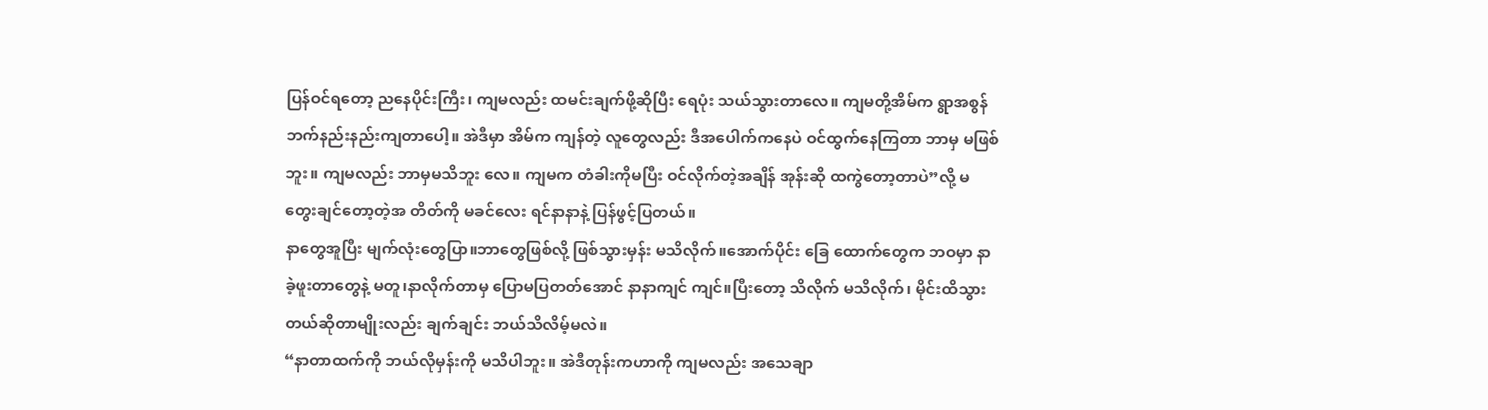ပြန်ဝင်ရတော့ ညနေပိုင်းကြီး၊ ကျမလည်း ထမင်းချက်ဖို့ဆိုပြီး ရေပုံး သယ်သွားတာလေ။ ကျမတို့အိမ်က ရွာအစွန်ဘက်နည်းနည်းကျတာပေါ့။ အဲဒီမှာ အိမ်က ကျန်တဲ့ လူတွေလည်း ဒီအပေါက်ကနေပဲ ဝင်ထွက်နေကြတာ ဘာမှ မဖြစ်ဘူး။ ကျမလည်း ဘာမှမသိဘူး လေ။ ကျမက တံခါးကိုမပြီး ဝင်လိုက်တဲ့အချိန် အုန်းဆို ထကွဲတော့တာပဲ”လို့ မတွေးချင်တော့တဲ့အ တိတ်ကို မခင်လေး ရင်နာနာနဲ့ ပြန်ဖွင့်ပြတယ်။
နာတွေအူပြီး မျက်လုံးတွေပြာ။ဘာတွေဖြစ်လို့ ဖြစ်သွားမှန်း မသိလိုက်။အောက်ပိုင်း ခြေ ထောက်တွေက ဘဝမှာ နာခဲ့ဖူးတာတွေနဲ့ မတူ၊နာလိုက်တာမှ ပြောမပြတတ်အောင် နာနာကျင် ကျင်။ပြီးတော့ သိလိုက် မသိလိုက်၊ မိုင်းထိသွားတယ်ဆိုတာမျိုးလည်း ချက်ချင်း ဘယ်သိလိမ့်မလဲ။
“နာတာထက်ကို ဘယ်လိုမှန်းကို မသိပါဘူး။ အဲဒီတုန်းကဟာကို ကျမလည်း အသေချာ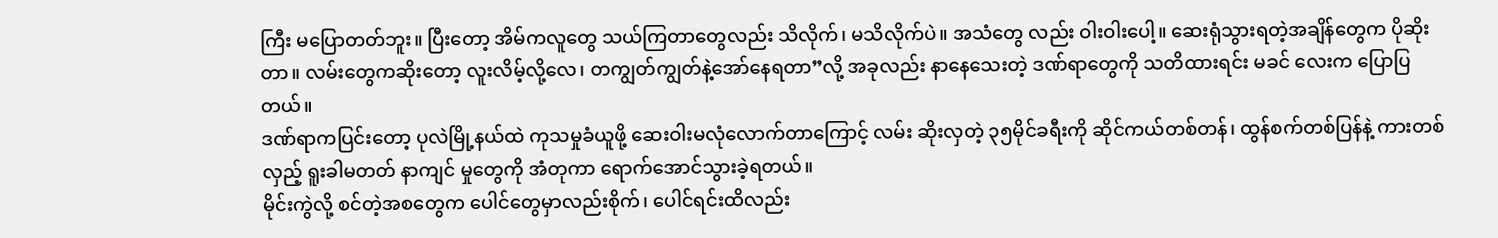ကြီး မပြောတတ်ဘူး။ ပြီးတော့ အိမ်ကလူတွေ သယ်ကြတာတွေလည်း သိလိုက်၊ မသိလိုက်ပဲ။ အသံတွေ လည်း ဝါးဝါးပေါ့။ ဆေးရုံသွားရတဲ့အချိန်တွေက ပိုဆိုးတာ။ လမ်းတွေကဆိုးတော့ လူးလိမ့်လို့လေ၊ တကျွတ်ကျွတ်နဲ့အော်နေရတာ”လို့ အခုလည်း နာနေသေးတဲ့ ဒဏ်ရာတွေကို သတိထားရင်း မခင် လေးက ပြောပြတယ်။
ဒဏ်ရာကပြင်းတော့ ပုလဲမြို့နယ်ထဲ ကုသမှုခံယူဖို့ ဆေးဝါးမလုံလောက်တာကြောင့် လမ်း ဆိုးလှတဲ့ ၃၅မိုင်ခရီးကို ဆိုင်ကယ်တစ်တန်၊ ထွန်စက်တစ်ပြန်နဲ့ ကားတစ်လှည့် ရူးခါမတတ် နာကျင် မှုတွေကို အံတုကာ ရောက်အောင်သွားခဲ့ရတယ်။
မိုင်းကွဲလို့ စင်တဲ့အစတွေက ပေါင်တွေမှာလည်းစိုက်၊ ပေါင်ရင်းထိလည်း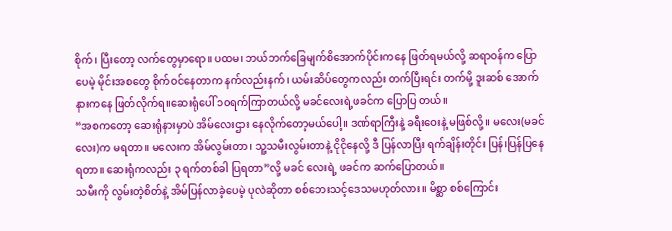စိုက်၊ ပြီးတော့ လက်တွေမှာရော။ ပထမ၊ ဘယ်ဘက်ခြေမျက်စိအောက်ပိုင်းကနေ ဖြတ်ရမယ်လို့ ဆရာဝန်က ပြော ပေမဲ့ မိုင်းအစတွေ စိုက်ဝင်နေတာက နက်လည်းနက်၊ ယမ်းဆိပ်တွေကလည်း တက်ပြီးရင်း တက်မို့ ဒူးဆစ် အောက်နားကနေ ဖြတ်လိုက်ရ။ဆေးရုံပေါ် ၁၀ရက်ကြာတယ်လို့ မခင်လေးရဲ့ဖခင်က ပြောပြ တယ်။
“အစကတော့ ဆေးရုံနားမှာပဲ အိမ်လေးဌား နေလိုက်တော့မယ်ပေါ့။ ဒဏ်ရာကြီးနဲ့ ခရီးဝေးနဲ့ မဖြစ်လို့။ မလေး(မခင်လေး)က မရတာ။ မလေးက အိမ်လွမ်းတာ၊ သူ့သမီးလွမ်းတာနဲ့ ငိုငိုနေလို့ ဒီ ပြန်လာပြီး ရက်ချိန်းတိုင်း ပြန်၊ပြန်ပြနေရတာ။ ဆေးရုံကလည်း ၃ ရက်တစ်ခါ ပြရတာ”လို့ မခင် လေးရဲ့ ဖခင်က ဆက်ပြောတယ်။
သမီးကို လွမ်းတဲ့စိတ်နဲ့ အိမ်ပြန်လာခဲ့ပေမဲ့ ပုလဲဆိုတာ စစ်ဘေးသင့်ဒေသမဟုတ်လား။ မိစ္ဆာ စစ်ကြောင်း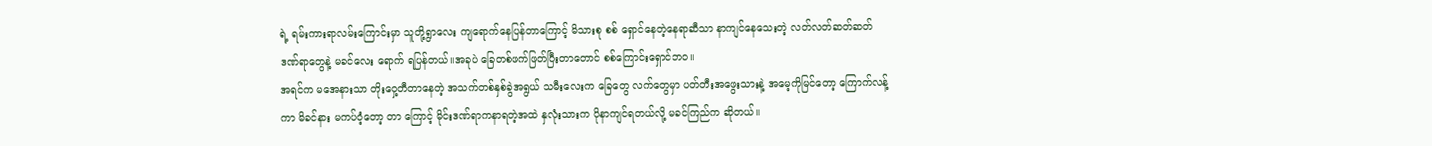ရဲ့ ရမ်းကားရာလမ်းကြောင်းမှာ သူတို့ရွာလေး ကျရောက်နေပြန်တာကြောင့် မိသားစု စစ် ရှောင်နေတဲ့နေရာဆီသာ နာကျင်နေသေးတဲ့ လတ်လတ်ဆတ်ဆတ်ဒဏ်ရာတွေနဲ့ မခင်လေး ရောက် ရပြန်တယ်။အခုပဲ ခြေတစ်ဖက်ဖြတ်ပြီးတာတောင် စစ်ကြောင်းရှောင်ဘဝ။
အရင်က မအေနားသာ တိုးဝှေ့တီတာနေတဲ့ အသက်တစ်နှစ်ခွဲအရွယ် သမီးလေးက ခြေတွေ လက်တွေမှာ ပတ်တီးအဖွေးသားနဲ့ အမေ့ကိုမြင်တော့ ကြောက်လန့်ကာ မိခင်နား မကပ်ဝံ့တော့ တာ ကြောင့် မိုင်းဒဏ်ရာကနာရတဲ့အထဲ နှလုံးသားက ပိုနာကျင်ရတယ်လို့ မခင်ကြည်က ဆိုတယ်။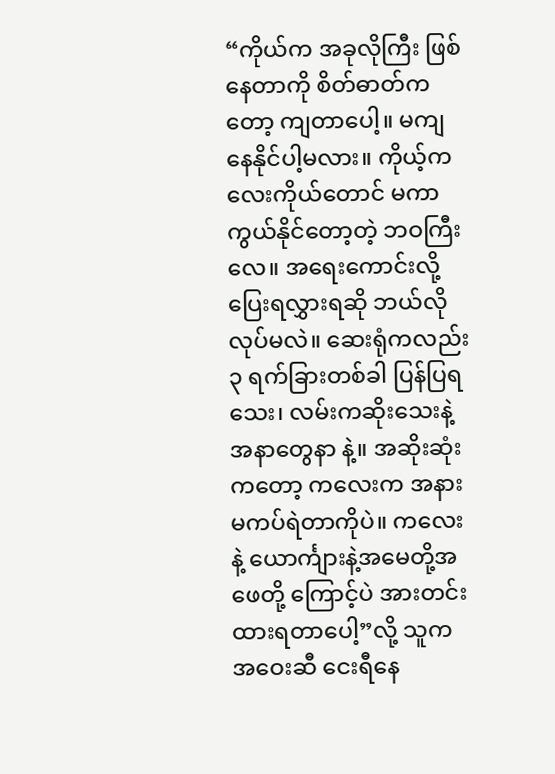“ကိုယ်က အခုလိုကြီး ဖြစ်နေတာကို စိတ်ဓာတ်ကတော့ ကျတာပေါ့။ မကျ နေနိုင်ပါ့မလား။ ကိုယ့်ကလေးကိုယ်တောင် မကာကွယ်နိုင်တော့တဲ့ ဘဝကြီးလေ။ အရေးကောင်းလို့ ပြေးရလွှားရဆို ဘယ်လိုလုပ်မလဲ။ ဆေးရုံကလည်း ၃ ရက်ခြားတစ်ခါ ပြန်ပြရသေး၊ လမ်းကဆိုးသေးနဲ့ အနာတွေနာ နဲ့။ အဆိုးဆုံးကတော့ ကလေးက အနားမကပ်ရဲတာကိုပဲ။ ကလေးနဲ့ ယောင်္ကျားနဲ့အမေတို့အဖေတို့ ကြောင့်ပဲ အားတင်းထားရတာပေါ့”လို့ သူက အဝေးဆီ ငေးရီနေ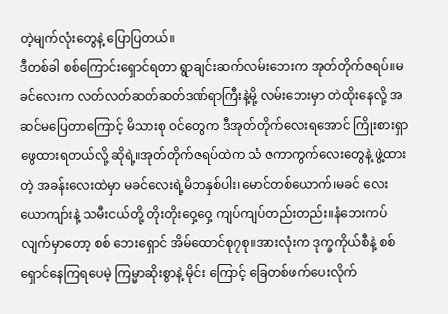တဲ့မျက်လုံးတွေနဲ့ ပြောပြတယ်။
ဒီတစ်ခါ စစ်ကြောင်းရှောင်ရတာ ရွာချင်းဆက်လမ်းဘေးက အုတ်တိုက်ဇရပ်။မခင်လေးက လတ်လတ်ဆတ်ဆတ်ဒဏ်ရာကြီးနဲ့မို့ လမ်းဘေးမှာ တဲထိုးနေလို့ အဆင်မပြေတာကြောင့် မိသားစု ဝင်တွေက ဒီအုတ်တိုက်လေးရအောင် ကြိုးစားရှာဖွေထားရတယ်လို့ ဆိုရဲ့။အုတ်တိုက်ဇရပ်ထဲက သံ ဇကာကွက်လေးတွေနဲ့ ဖွဲ့ထားတဲ့ အခန်းလေးထဲမှာ မခင်လေးရဲ့မိဘနှစ်ပါး၊မောင်တစ်ယောက်၊မခင် လေးယောကျာ်းနဲ့ သမီးငယ်တို့ တိုးတိုးဝှေ့ဝှေ့ ကျပ်ကျပ်တည်းတည်း။နံဘေးကပ်လျက်မှာတော့ စစ် ဘေးရှောင် အိမ်ထောင်စု၇စု။အားလုံးက ဒုက္ခကိုယ်စီနဲ့ စစ်ရှောင်နေကြရပေမဲ့ ကြမ္မာဆိုးစွာနဲ့ မိုင်း ကြောင့် ခြေတစ်ဖက်ပေးလိုက်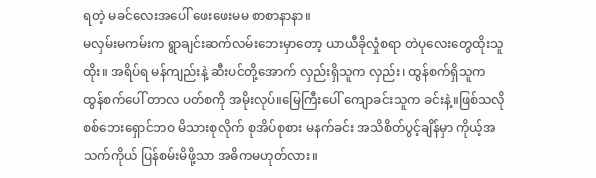ရတဲ့ မခင်လေးအပေါ် ဖေးဖေးမမ စာစာနာနာ။
မလှမ်းမကမ်းက ရွာချင်းဆက်လမ်းဘေးမှာတော့ ယာယီခိုလှုံစရာ တဲပုလေးတွေထိုးသူထိုး။ အရိပ်ရ မန်ကျည်းနဲ့ ဆီးပင်တို့အောက် လှည်းရှိသူက လှည်း၊ ထွန်စက်ရှိသူက ထွန်စက်ပေါ် တာလ ပတ်စကို အမိုးလုပ်။မြေကြီးပေါ် ကျောခင်းသူက ခင်းနဲ့။ဖြစ်သလို စစ်ဘေးရှောင်ဘဝ မိသားစုလိုက် စုအိပ်စုစား မနက်ခင်း အသိစိတ်ပွင့်ချိန်မှာ ကိုယ့်အသက်ကိုယ် ပြန်စမ်းမိဖို့သာ အဓိကမဟုတ်လား။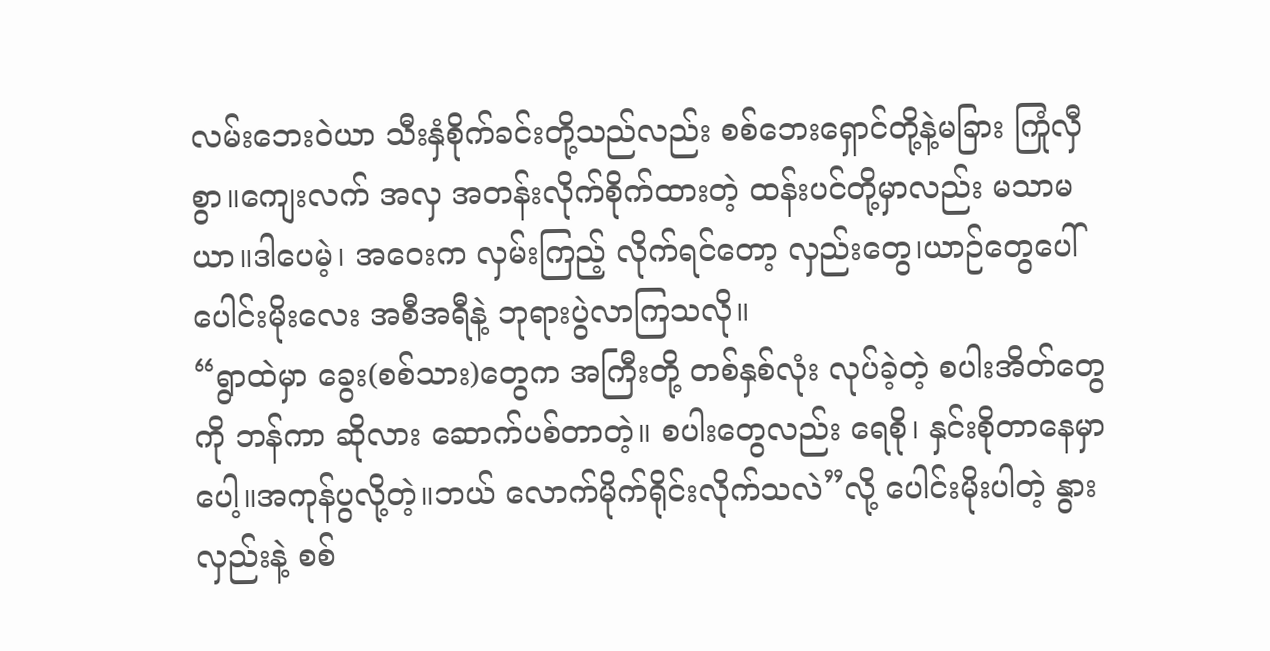လမ်းဘေးဝဲယာ သီးနှံစိုက်ခင်းတို့သည်လည်း စစ်ဘေးရှောင်တို့နဲ့မခြား ကြုံလှီစွာ။ကျေးလက် အလှ အတန်းလိုက်စိုက်ထားတဲ့ ထန်းပင်တို့မှာလည်း မသာမယာ။ဒါပေမဲ့၊ အဝေးက လှမ်းကြည့် လိုက်ရင်တော့ လှည်းတွေ၊ယာဉ်တွေပေါ် ပေါင်းမိုးလေး အစီအရီနဲ့ ဘုရားပွဲလာကြသလို။
“ရွာထဲမှာ ခွေး(စစ်သား)တွေက အကြီးတို့ တစ်နှစ်လုံး လုပ်ခဲ့တဲ့ စပါးအိတ်တွေကို ဘန်ကာ ဆိုလား ဆောက်ပစ်တာတဲ့။ စပါးတွေလည်း ရေစို၊ နှင်းစိုတာနေမှာပေါ့။အကုန်ပွလို့တဲ့။ဘယ် လောက်မိုက်ရိုင်းလိုက်သလဲ”လို့ ပေါင်းမိုးပါတဲ့ နွားလှည်းနဲ့ စစ်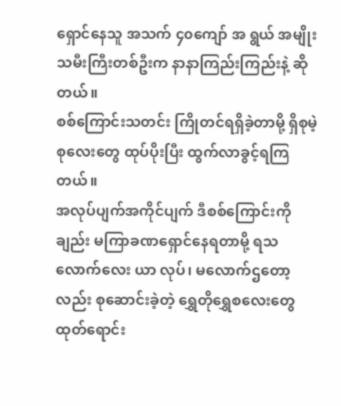ရှောင်နေသူ အသက် ၄၀ကျော် အ ရွယ် အမျိုးသမီးကြီးတစ်ဦးက နာနာကြည်းကြည်းနဲ့ ဆိုတယ်။
စစ်ကြောင်းသတင်း ကြိုတင်ရရှိခဲ့တာမို့ ရှိစုမဲ့စုလေးတွေ ထုပ်ပိုးပြီး ထွက်လာခွင့်ရကြတယ်။
အလုပ်ပျက်အကိုင်ပျက် ဒီစစ်ကြောင်းကိုချည်း မကြာခဏရှောင်နေရတာမို့ ရသလောက်လေး ယာ လုပ်၊ မလောက်ဌတော့လည်း စုဆောင်းခဲ့တဲ့ ရွှေတိုရွှေစလေးတွေ ထုတ်ရောင်း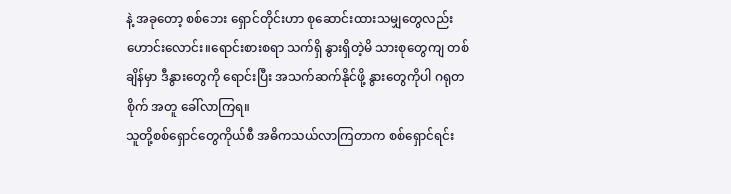နဲ့ အခုတော့ စစ်ဘေး ရှောင်တိုင်းဟာ စုဆောင်းထားသမျှတွေလည်း ဟောင်းလောင်း။ရောင်းစားစရာ သက်ရှိ နွားရှိတဲ့မိ သားစုတွေကျ တစ်ချိန်မှာ ဒီနွားတွေကို ရောင်းပြီး အသက်ဆက်နိုင်ဖို့ နွားတွေကိုပါ ဂရုတစိုက် အတူ ခေါ်လာကြရ။
သူတို့စစ်ရှောင်တွေကိုယ်စီ အဓိကသယ်လာကြတာက စစ်ရှောင်ရင်း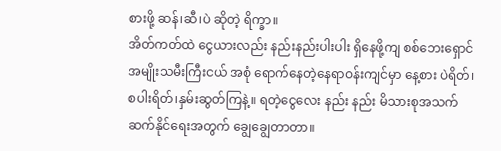စားဖို့ ဆန်၊ဆီ၊ပဲ ဆိုတဲ့ ရိက္ခာ။
အိတ်ကတ်ထဲ ငွေယားလည်း နည်းနည်းပါးပါး ရှိနေဖို့ကျ စစ်ဘေးရှောင်အမျိုးသမီးကြီးငယ် အစုံ ရောက်နေတဲ့နေရာဝန်းကျင်မှာ နေ့စား ပဲရိတ်၊စပါးရိတ်၊နှမ်းဆွတ်ကြနဲ့။ ရတဲ့ငွေလေး နည်း နည်း မိသားစုအသက်ဆက်နိုင်ရေးအတွက် ချွေချွေတာတာ။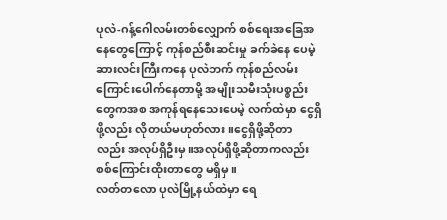ပုလဲ-ဂန့်ဂေါလမ်းတစ်လျှောက် စစ်ရေးအခြေအနေတွေကြောင့် ကုန်စည်စီးဆင်းမှု ခက်ခဲနေ ပေမဲ့ ဆားလင်းကြီးကနေ ပုလဲဘက် ကုန်စည်လမ်းကြောင်းပေါက်နေတာမို့ အမျိုးသမီးသုံးပစ္စည်း တွေကအစ အကုန်ရနေသေးပေမဲ့ လက်ထဲမှာ ငွေရှိဖို့လည်း လိုတယ်မဟုတ်လား။ငွေရှိဖို့ဆိုတာ လည်း အလုပ်ရှိဦးမှ။အလုပ်ရှိဖို့ဆိုတာကလည်း စစ်ကြောင်းထိုးတာတွေ မရှိမှ။
လတ်တလော ပုလဲမြို့နယ်ထဲမှာ ရေ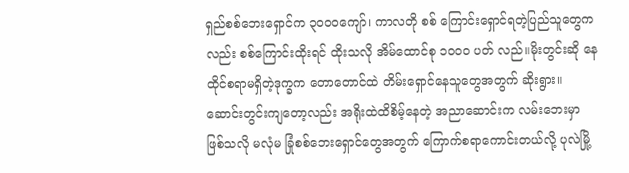ရှည်စစ်ဘေးရှောင်က ၃၀၀၀ကျော်၊ ကာလတို စစ် ကြောင်းရှောင်ရတဲ့ပြည်သူတွေကလည်း စစ်ကြောင်းထိုးရင် ထိုးသလို အိမ်ထောင်စု ၁၀၀၀ ပတ် လည်။မိုးတွင်းဆို နေထိုင်စရာမရှိတဲ့ဒုက္ခက တောတောင်ထဲ တိမ်းရှောင်နေသူတွေအတွက် ဆိုးရွား။ ဆောင်းတွင်းကျတော့လည်း အရိုးထဲထိစိမ့်နေတဲ့ အညာဆောင်းက လမ်းဘေးမှာ ဖြစ်သလို မလုံမ ခြုံစစ်ဘေးရှောင်တွေအတွက် ကြောက်စရာကောင်းတယ်လို့ ပုလဲမြို့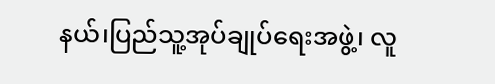နယ်၊ပြည်သူ့အုပ်ချုပ်ရေးအဖွဲ့၊ လူ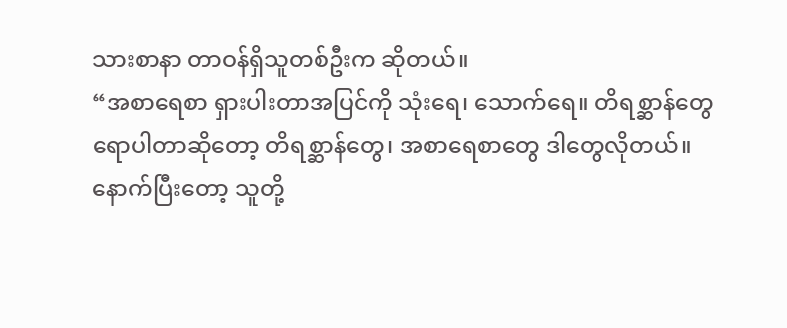သားစာနာ တာဝန်ရှိသူတစ်ဦးက ဆိုတယ်။
“အစာရေစာ ရှားပါးတာအပြင်ကို သုံးရေ၊ သောက်ရေ။ တိရစ္ဆာန်တွေရောပါတာဆိုတော့ တိရစ္ဆာန်တွေ၊ အစာရေစာတွေ ဒါတွေလိုတယ်။ နောက်ပြီးတော့ သူတို့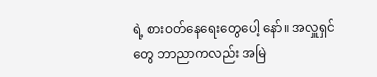ရဲ့ စားဝတ်နေရေးတွေပေါ့ နော်။ အလှူရှင်တွေ ဘာညာကလည်း အမြဲ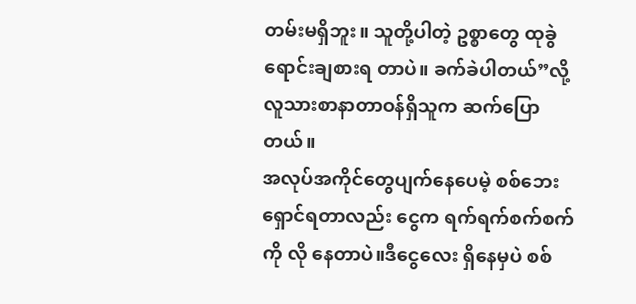တမ်းမရှိဘူး။ သူတို့ပါတဲ့ ဥစ္စာတွေ ထုခွဲရောင်းချစားရ တာပဲ။ ခက်ခဲပါတယ်”လို့ လူသားစာနာတာဝန်ရှိသူက ဆက်ပြောတယ်။
အလုပ်အကိုင်တွေပျက်နေပေမဲ့ စစ်ဘေးရှောင်ရတာလည်း ငွေက ရက်ရက်စက်စက်ကို လို နေတာပဲ။ဒီငွေလေး ရှိနေမှပဲ စစ်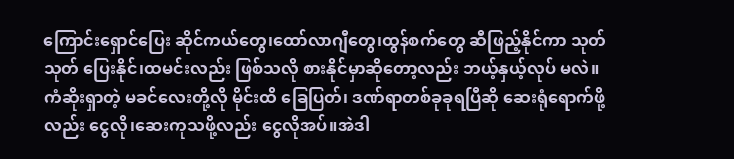ကြောင်းရှောင်ပြေး ဆိုင်ကယ်တွေ၊ထော်လာဂျီတွေ၊ထွန်စက်တွေ ဆီဖြည့်နိုင်ကာ သုတ်သုတ် ပြေးနိုင်၊ထမင်းလည်း ဖြစ်သလို စားနိုင်မှာဆိုတော့လည်း ဘယ့်နှယ့်လုပ် မလဲ။
ကံဆိုးရှာတဲ့ မခင်လေးတို့လို မိုင်းထိ ခြေပြတ်၊ ဒဏ်ရာတစ်ခုခုရပြီဆို ဆေးရုံရောက်ဖို့လည်း ငွေလို၊ဆေးကုသဖို့လည်း ငွေလိုအပ်။အဲဒါ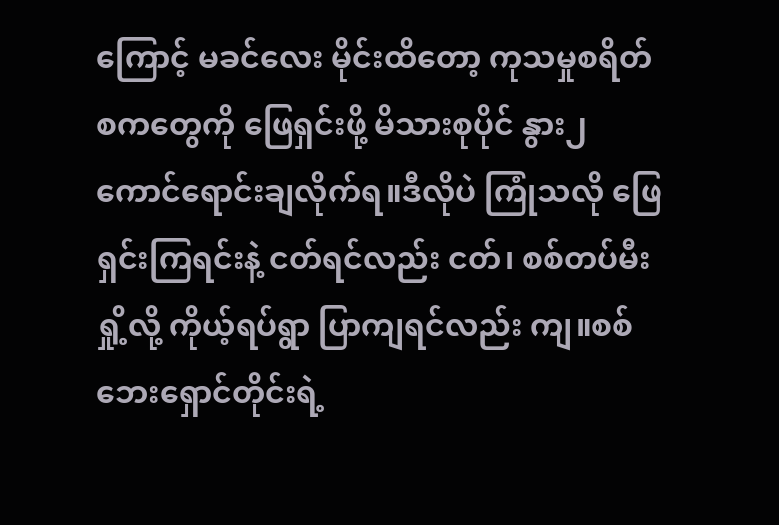ကြောင့် မခင်လေး မိုင်းထိတော့ ကုသမှုစရိတ်စကတွေကို ဖြေရှင်းဖို့ မိသားစုပိုင် နွား၂ကောင်ရောင်းချလိုက်ရ။ဒီလိုပဲ ကြုံသလို ဖြေရှင်းကြရင်းနဲ့ ငတ်ရင်လည်း ငတ်၊ စစ်တပ်မီးရှို့လို့ ကိုယ့်ရပ်ရွာ ပြာကျရင်လည်း ကျ။စစ်ဘေးရှောင်တိုင်းရဲ့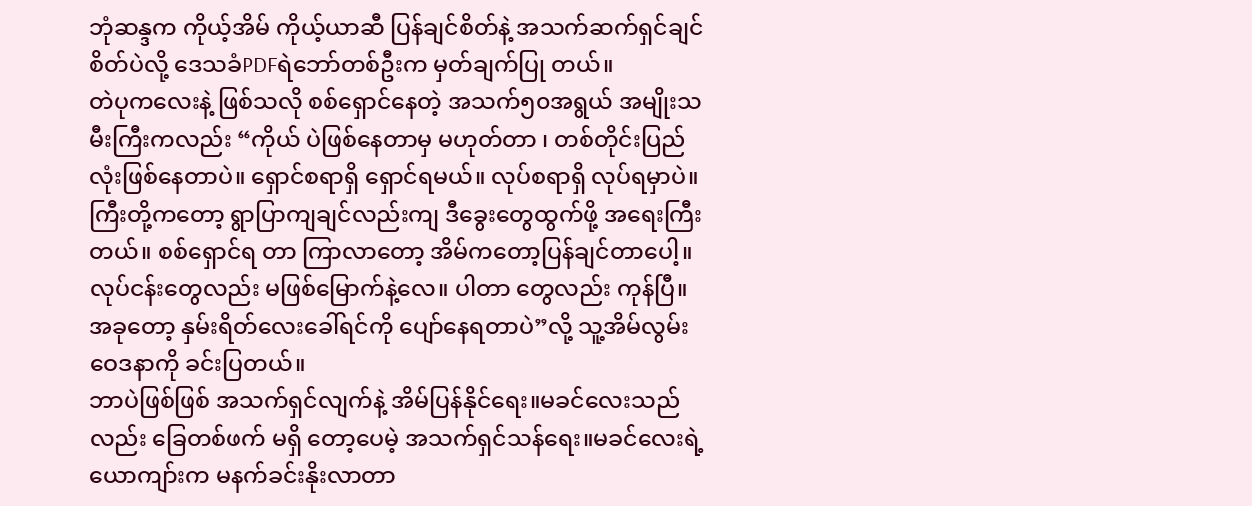ဘုံဆန္ဒက ကိုယ့်အိမ် ကိုယ့်ယာဆီ ပြန်ချင်စိတ်နဲ့ အသက်ဆက်ရှင်ချင်စိတ်ပဲလို့ ဒေသခံPDFရဲဘော်တစ်ဦးက မှတ်ချက်ပြု တယ်။
တဲပုကလေးနဲ့ ဖြစ်သလို စစ်ရှောင်နေတဲ့ အသက်၅၀အရွယ် အမျိုးသမီးကြီးကလည်း “ကိုယ် ပဲဖြစ်နေတာမှ မဟုတ်တာ ၊ တစ်တိုင်းပြည်လုံးဖြစ်နေတာပဲ။ ရှောင်စရာရှိ ရှောင်ရမယ်။ လုပ်စရာရှိ လုပ်ရမှာပဲ။ ကြီးတို့ကတော့ ရွာပြာကျချင်လည်းကျ ဒီခွေးတွေထွက်ဖို့ အရေးကြီးတယ်။ စစ်ရှောင်ရ တာ ကြာလာတော့ အိမ်ကတော့ပြန်ချင်တာပေါ့။ လုပ်ငန်းတွေလည်း မဖြစ်မြောက်နဲ့လေ။ ပါတာ တွေလည်း ကုန်ပြီ။ အခုတော့ နှမ်းရိတ်လေးခေါ်ရင်ကို ပျော်နေရတာပဲ”လို့ သူ့အိမ်လွမ်းဝေဒနာကို ခင်းပြတယ်။
ဘာပဲဖြစ်ဖြစ် အသက်ရှင်လျက်နဲ့ အိမ်ပြန်နိုင်ရေး။မခင်လေးသည်လည်း ခြေတစ်ဖက် မရှိ တော့ပေမဲ့ အသက်ရှင်သန်ရေး။မခင်လေးရဲ့ယောကျာ်းက မနက်ခင်းနိုးလာတာ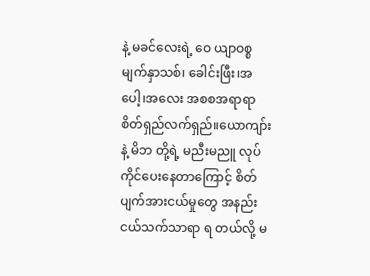နဲ့ မခင်လေးရဲ့ ဝေ ယျာဝစ္စ မျက်နှာသစ်၊ ခေါင်းဖြီး၊အပေါ့၊အလေး အစစအရာရာ စိတ်ရှည်လက်ရှည်။ယောကျာ်းနဲ့ မိဘ တို့ရဲ့ မညီးမညူ လုပ်ကိုင်ပေးနေတာကြောင့် စိတ်ပျက်အားငယ်မှုတွေ အနည်းငယ်သက်သာရာ ရ တယ်လို့ မ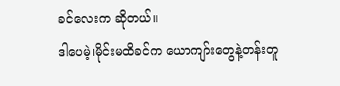ခင်လေးက ဆိုတယ်။
ဒါပေမဲ့၊မိုင်းမထိခင်က ယောကျာ်းတွေနဲ့တန်းတူ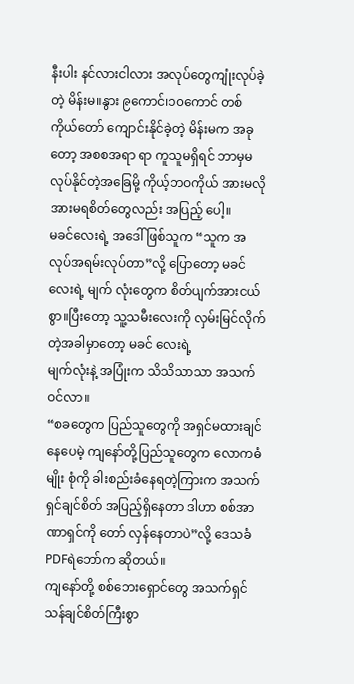နီးပါး နင်လားငါလား အလုပ်တွေကျုံးလုပ်ခဲ့ တဲ့ မိန်းမ။နွား ၉ကောင်၊၁၀ကောင် တစ်ကိုယ်တော် ကျောင်းနိုင်ခဲ့တဲ့ မိန်းမက အခုတော့ အစစအရာ ရာ ကူသူမရှိရင် ဘာမှမလုပ်နိုင်တဲ့အခြေမို့ ကိုယ့်ဘဝကိုယ် အားမလိုအားမရစိတ်တွေလည်း အပြည့် ပေါ့။
မခင်လေးရဲ့ အဒေါ်ဖြစ်သူက “သူက အလုပ်အရမ်းလုပ်တာ”လို့ ပြောတော့ မခင်လေးရဲ့ မျက် လုံးတွေက စိတ်ပျက်အားငယ်စွာ။ပြီးတော့ သူ့သမီးလေးကို လှမ်းမြင်လိုက်တဲ့အခါမှာတော့ မခင် လေးရဲ့
မျက်လုံးနဲ့ အပြုံးက သိသိသာသာ အသက်ဝင်လာ။
“စခတွေက ပြည်သူတွေကို အရှင်မထားချင်နေပေမဲ့ ကျနော်တို့ပြည်သူတွေက လောကဓံမျိုး စုံကို ခါးစည်းခံနေရတဲ့ကြားက အသက်ရှင်ချင်စိတ် အပြည့်ရှိနေတာ ဒါဟာ စစ်အာဏာရှင်ကို တော် လှန်နေတာပဲ”လို့ ဒေသခံ PDFရဲဘော်က ဆိုတယ်။
ကျနော်တို့ စစ်ဘေးရှောင်တွေ အသက်ရှင်သန်ချင်စိတ်ကြီးစွာ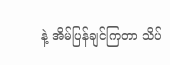နဲ့ အိမ်ပြန်ချင်ကြတာ သိပ်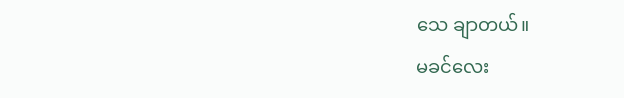သေ ချာတယ်။
မခင်လေး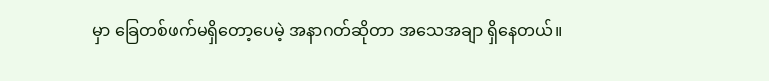မှာ ခြေတစ်ဖက်မရှိတော့ပေမဲ့ အနာဂတ်ဆိုတာ အသေအချာ ရှိနေတယ်။